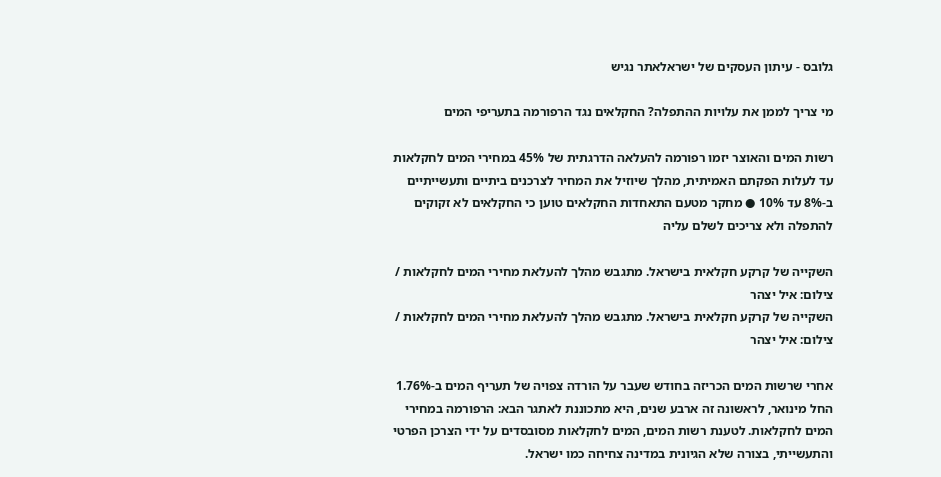גלובס - עיתון העסקים של ישראלאתר נגיש

מי צריך לממן את עלויות ההתפלה? החקלאים נגד הרפורמה בתעריפי המים

רשות המים והאוצר יזמו רפורמה להעלאה הדרגתית של 45% במחירי המים לחקלאות עד לעלות הפקתם האמיתית, מהלך שיוזיל את המחיר לצרכנים ביתיים ותעשייתיים ב-8% עד 10% ● מחקר מטעם התאחדות החקלאים טוען כי החקלאים לא זקוקים להתפלה ולא צריכים לשלם עליה

השקייה של קרקע חקלאית בישראל. מתגבש מהלך להעלאת מחירי המים לחקלאות / צילום: איל יצהר
השקייה של קרקע חקלאית בישראל. מתגבש מהלך להעלאת מחירי המים לחקלאות / צילום: איל יצהר

אחרי שרשות המים הכריזה בחודש שעבר על הורדה צפויה של תעריף המים ב-1.76% החל מינואר, לראשונה זה ארבע שנים, היא מתכוננת לאתגר הבא: הרפורמה במחירי המים לחקלאות. לטענת רשות המים, המים לחקלאות מסובסדים על ידי הצרכן הפרטי והתעשייתי, בצורה שלא הגיונית במדינה צחיחה כמו ישראל.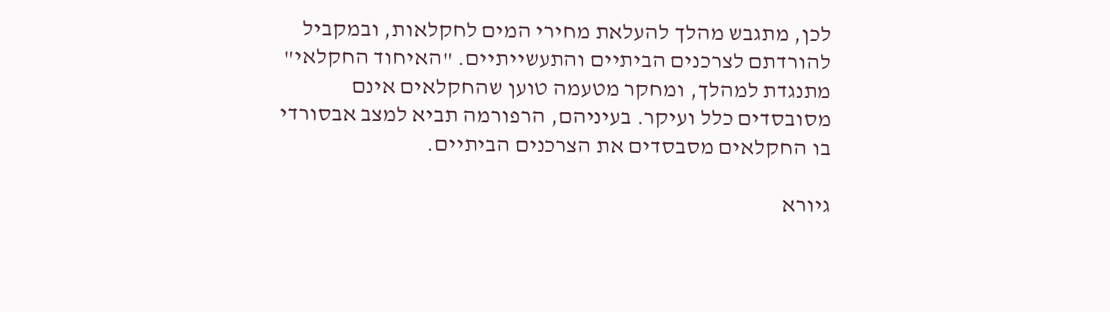לכן, מתגבש מהלך להעלאת מחירי המים לחקלאות, ובמקביל להורדתם לצרכנים הביתיים והתעשייתיים. "האיחוד החקלאי" מתנגדת למהלך, ומחקר מטעמה טוען שהחקלאים אינם מסובסדים כלל ועיקר. בעיניהם, הרפורמה תביא למצב אבסורדי בו החקלאים מסבסדים את הצרכנים הביתיים.

גיורא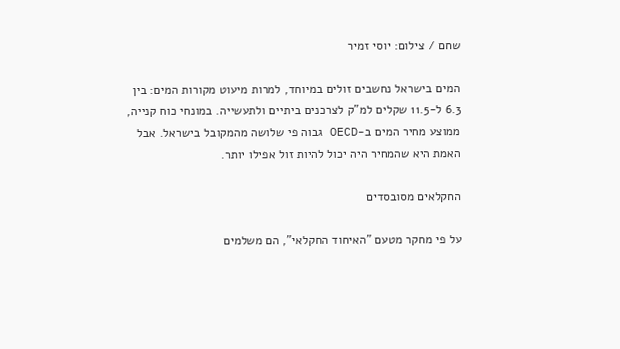שחם / צילום: יוסי זמיר

המים בישראל נחשבים זולים במיוחד, למרות מיעוט מקורות המים: בין 6.3 ל-11.5 שקלים למ"ק לצרכנים ביתיים ולתעשייה. במונחי כוח קנייה, ממוצע מחיר המים ב-OECD גבוה פי שלושה מהמקובל בישראל. אבל האמת היא שהמחיר היה יכול להיות זול אפילו יותר.

החקלאים מסובסדים

על פי מחקר מטעם "האיחוד החקלאי", הם משלמים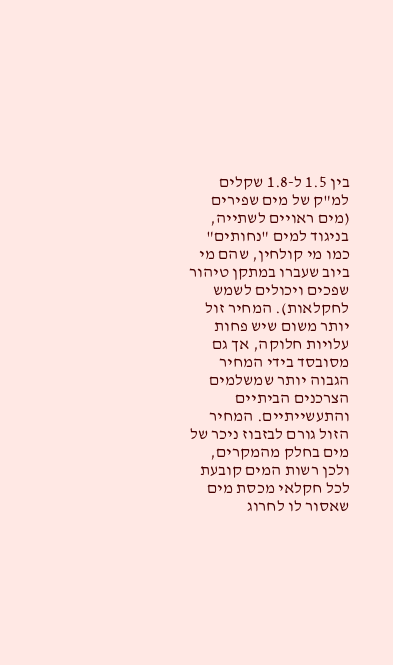בין 1.5 ל-1.8 שקלים למ"ק של מים שפירים (מים ראויים לשתייה, בניגוד למים "נחותים" כמו מי קולחין, שהם מי ביוב שעברו במתקן טיהור שפכים ויכולים לשמש לחקלאות). המחיר זול יותר משום שיש פחות עלויות חלוקה, אך גם מסובסד בידי המחיר הגבוה יותר שמשלמים הצרכנים הביתיים והתעשייתיים. המחיר הזול גורם לבזבוז ניכר של מים בחלק מהמקרים, ולכן רשות המים קובעת לכל חקלאי מכסת מים שאסור לו לחרוג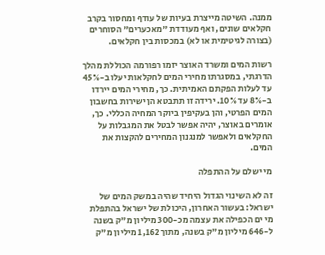ממנה. השיטה מייצרת בעיות של עודף ומחסור בקרב חקלאים שונים, ואף מעודדת "מאכערים" הסוחרים (בצורה לגיטימית או לא) במכסות בין חקלאים.

רשות המים ומשרד האוצר יזמו רפורמה הכוללת מהלך הדרגתי, במסגרתו מחירי המים לחקלאות יעלו ב-45% עד לעלות הפקתם האמיתית. כך, מחירי המים יירדו ב-8% עד 10%. ירידה זו תתבטא הן ישירות בחשבון המים הפרטי, והן בעקיפין ביוקר המחיה הכללי. כך, אומרים באוצר, יהיה אפשר לבטל את המגבלות על החקלאים ולאפשר למנגנון המחירים להקצות את המים.

מי ישלם על ההתפלה

זה לא השינוי הגדול היחיד שהיה במשק המים של ישראל: בעשור האחרון, היכולת של ישראל בהתפלת מי ים הכפילה את עצמה מכ-300 מיליון מ"ק בשנה ל-646 מיליון מ"ק בשנה, מתוך 1,162 מיליון מ"ק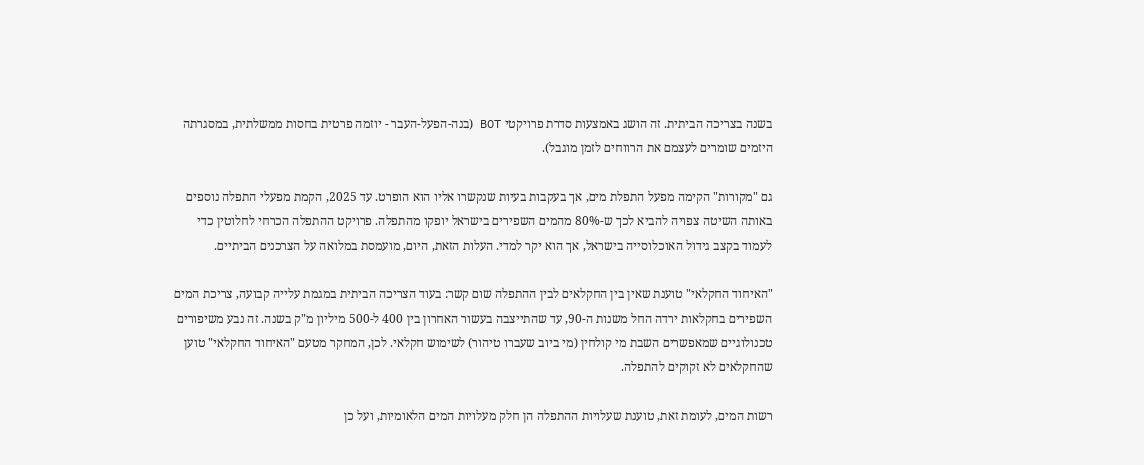בשנה בצריכה הביתית. זה הושג באמצעות סדרת פרויקטי BOT (בנה-הפעל-העבר - יוזמה פרטית בחסות ממשלתית, במסגרתה היזמים שומרים לעצמם את הרווחים לזמן מוגבל).

גם "מקורות" הקימה מפעל התפלת מים, אך בעקבות בעיות שנקשרו אליו הוא הופרט. עד 2025, הקמת מפעלי התפלה נוספים באותה השיטה צפויה להביא לכך ש-80% מהמים השפירים בישראל יופקו מהתפלה. פרויקט ההתפלה הכרחי לחלוטין כדי לעמוד בקצב גידול האוכלוסייה בישראל, אך הוא יקר למדי. העלות הזאת, היום, מועמסת במלואה על הצרכנים הביתיים.

"האיחוד החקלאי" טוענת שאין בין החקלאים לבין ההתפלה שום קשר: בעוד הצריכה הביתית במגמת עלייה קבועה, צריכת המים השפירים בחקלאות ירדה החל משנות ה-90, עד שהתייצבה בעשור האחרון בין 400 ל-500 מיליון מ"ק בשנה. זה נבע משיפורים טכנולוגיים שמאפשרים השבת מי קולחין (מי ביוב שעברו טיהור) לשימוש חקלאי. לכן, המחקר מטעם "האיחוד החקלאי" טוען שהחקלאים לא זקוקים להתפלה.

רשות המים, לעומת זאת, טוענת שעלויות ההתפלה הן חלק מעלויות המים הלאומיות, ועל כן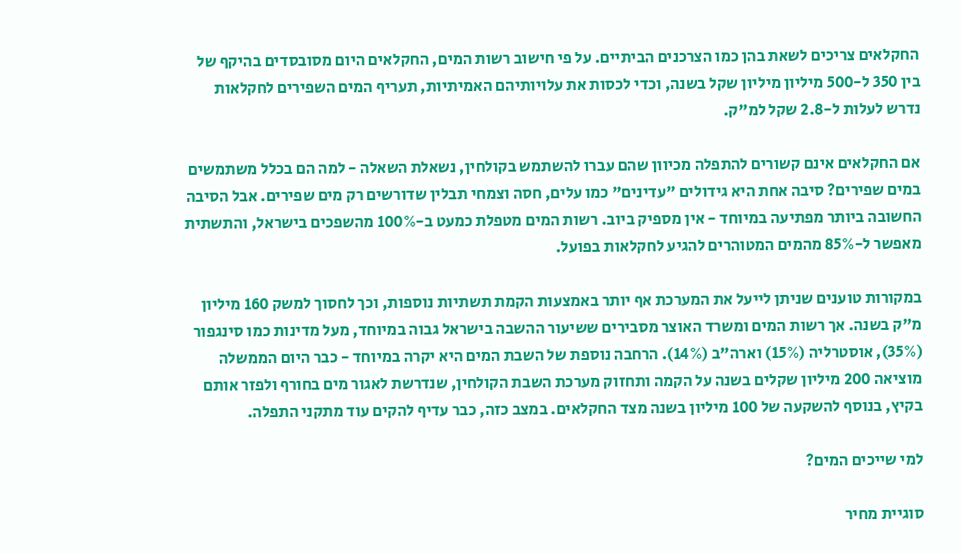החקלאים צריכים לשאת בהן כמו הצרכנים הביתיים. על פי חישוב רשות המים, החקלאים היום מסובסדים בהיקף של בין 350 ל-500 מיליון מיליון שקל בשנה, וכדי לכסות את עלויותיהם האמיתיות, תעריף המים השפירים לחקלאות נדרש לעלות ל-2.8 שקל למ"ק.

אם החקלאים אינם קשורים להתפלה מכיוון שהם עברו להשתמש בקולחין, נשאלת השאלה - למה הם בכלל משתמשים במים שפירים? סיבה אחת היא גידולים "עדינים" כמו עלים, חסה וצמחי תבלין שדורשים רק מים שפירים. אבל הסיבה החשובה ביותר מפתיעה במיוחד - אין מספיק ביוב. רשות המים מטפלת כמעט ב-100% מהשפכים בישראל, והתשתית מאפשר ל-85% מהמים המטוהרים להגיע לחקלאות בפועל.

במקורות טוענים שניתן לייעל את המערכת אף יותר באמצעות הקמת תשתיות נוספות, וכך לחסוך למשק 160 מיליון מ"ק בשנה. אך רשות המים ומשרד האוצר מסבירים ששיעור ההשבה בישראל גבוה במיוחד, מעל מדינות כמו סינגפור (35%), אוסטרליה (15%) וארה"ב (14%). הרחבה נוספת של השבת המים היא יקרה במיוחד - כבר היום הממשלה מוציאה 200 מיליון שקלים בשנה על הקמה ותחזוק מערכת השבת הקולחין, שנדרשת לאגור מים בחורף ולפזר אותם בקיץ, בנוסף להשקעה של 100 מיליון בשנה מצד החקלאים. במצב כזה, כבר עדיף להקים עוד מתקני התפלה.

למי שייכים המים?

סוגיית מחיר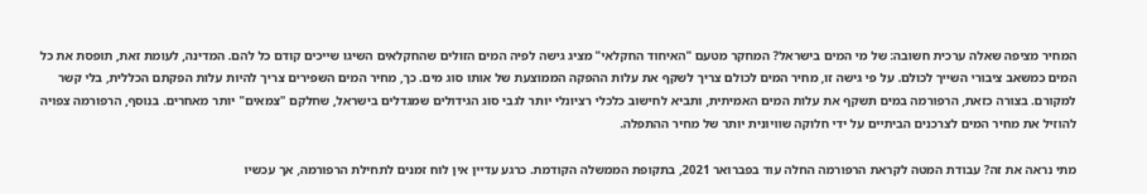המחיר מציפה שאלה ערכית חשובה: של מי המים בישראל? המחקר מטעם "האיחוד החקלאי" מציג גישה לפיה המים הזולים שהחקלאים השיגו שייכים קודם כל להם. המדינה, לעומת זאת, תופסת את כל המים כמשאב ציבורי השייך לכולם. על פי גישה זו, מחיר המים לכולם צריך לשקף את עלות ההפקה הממוצעת של אותו סוג מים. כך, מחיר המים השפירים צריך להיות עלות הפקתם הכללית, בלי קשר למקורם. בצורה כזאת, הרפורמה במים תשקף את עלות המים האמיתית, ותביא לחישוב כלכלי רציונלי יותר לגבי סוג הגידולים שמגדלים בישראל, שחלקם "צמאים" יותר מאחרים. בנוסף, הרפורמה צפויה להוזיל את מחיר המים לצרכנים הביתיים על ידי חלוקה שוויונית יותר של מחיר ההתפלה.

מתי נראה את זה? עבודת המטה לקראת הרפורמה החלה עוד בפברואר 2021, בתקופת הממשלה הקודמת. כרגע עדיין אין לוח זמנים לתחילת הרפורמה, אך עכשיו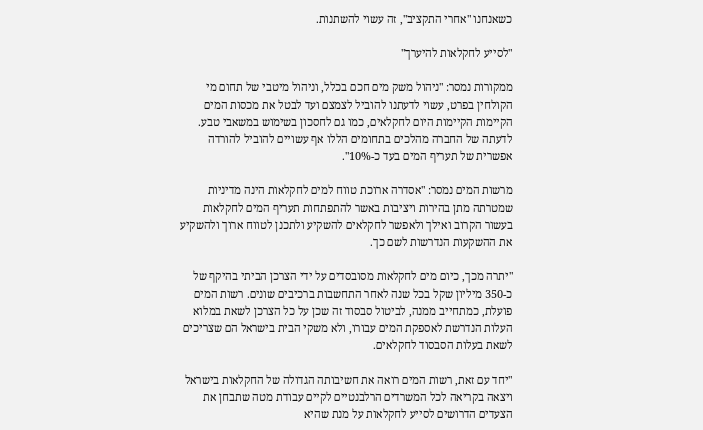כשאנחנו "אחרי התקציב", זה עשוי להשתנות.

"לסייע לחקלאות להיערך"

ממקורות נמסר: "ניהול משק מים חכם בכלל, וניהול מיטבי של תחום מי הקולחין בפרט, עשוי לדעתנו להוביל לצמצם ועד לבטל את מכסות המים הקיימות הקיימות היום לחקלאים, כמו גם לחסכון בשימוש במשאבי טבע. לדעתה של החברה מהלכים בתחומים הללו אף עשויים להוביל להורדה אפשרית של תעריף המים בעד כ-10%".

מרשות המים נמסר: "אסדרה ארוכת טווח למים לחקלאות הינה מדיניות שמטרתה מתן בהירות ויציבות באשר להתפתחות תעריף המים לחקלאות בעשור הקרוב ואילך ולאפשר לחקלאים להשקיע ולתכנן לטווח ארוך ולהשקיע את ההשקעות הנדרשות לשם כך.

"יתרה מכך, כיום מים לחקלאות מסובסדים על ידי הצרכן הביתי בהיקף של כ-350 מיליון שקל בכל שנה לאחר התחשבות ברכיבים שונים. רשות המים פועלת, כמתחייב ממנה, לביטול סבסוד זה שכן על כל הצרכן לשאת במלוא העלות הנדרשת לאספקת המים עבורו, ולא משקי הבית בישראל הם שצריכים לשאת בעלות הסבסוד לחקלאים.

"יחד עם זאת, רשות המים רואה את חשיבותה הגדולה של החקלאות בישראל ויצאה בקריאה לכל המשרדים הרלבנטיים לקיים עבודת מטה שתבחן את הצעדים הדרושים לסייע לחקלאות על מנת שהיא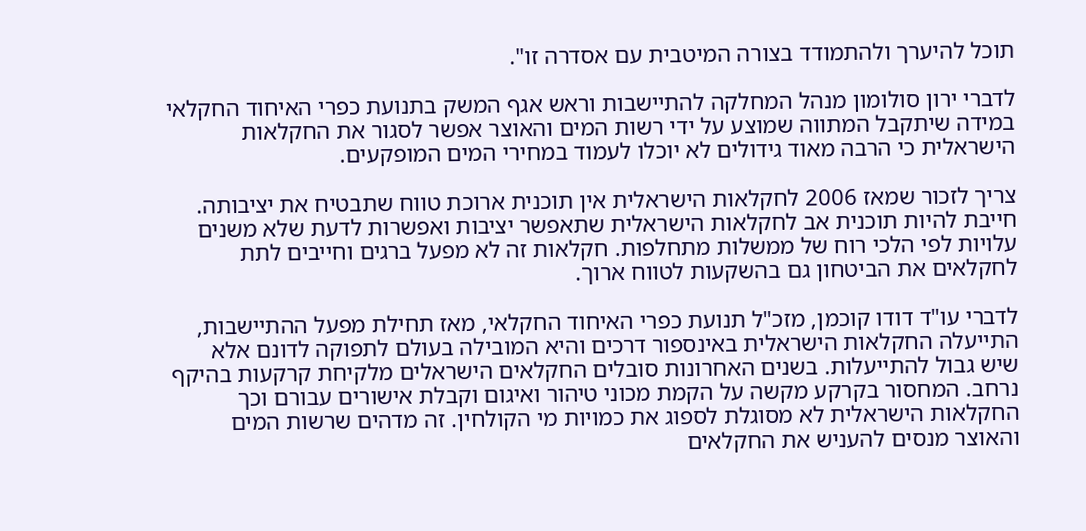תוכל להיערך ולהתמודד בצורה המיטבית עם אסדרה זו".

לדברי ירון סולומון מנהל המחלקה להתיישבות וראש אגף המשק בתנועת כפרי האיחוד החקלאי במידה שיתקבל המתווה שמוצע על ידי רשות המים והאוצר אפשר לסגור את החקלאות הישראלית כי הרבה מאוד גידולים לא יוכלו לעמוד במחירי המים המופקעים.

צריך לזכור שמאז 2006 לחקלאות הישראלית אין תוכנית ארוכת טווח שתבטיח את יציבותה. חייבת להיות תוכנית אב לחקלאות הישראלית שתאפשר יציבות ואפשרות לדעת שלא משנים עלויות לפי הלכי רוח של ממשלות מתחלפות. חקלאות זה לא מפעל ברגים וחייבים לתת לחקלאים את הביטחון גם בהשקעות לטווח ארוך.

לדברי עו"ד דודו קוכמן, מזכ"ל תנועת כפרי האיחוד החקלאי, מאז תחילת מפעל ההתיישבות, התייעלה החקלאות הישראלית באינספור דרכים והיא המובילה בעולם לתפוקה לדונם אלא שיש גבול להתייעלות. בשנים האחרונות סובלים החקלאים הישראלים מלקיחת קרקעות בהיקף נרחב. המחסור בקרקע מקשה על הקמת מכוני טיהור ואיגום וקבלת אישורים עבורם וכך החקלאות הישראלית לא מסוגלת לספוג את כמויות מי הקולחין. זה מדהים שרשות המים והאוצר מנסים להעניש את החקלאים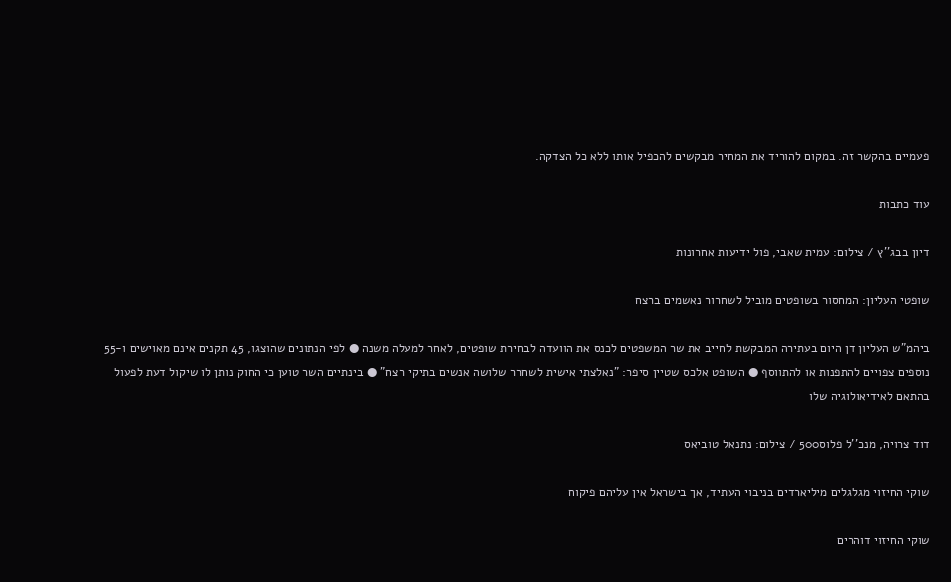פעמיים בהקשר זה. במקום להוריד את המחיר מבקשים להכפיל אותו ללא כל הצדקה.

עוד כתבות

דיון בבג''ץ / צילום: עמית שאבי, פול ידיעות אחרונות

שופטי העליון: המחסור בשופטים מוביל לשחרור נאשמים ברצח

ביהמ"ש העליון דן היום בעתירה המבקשת לחייב את שר המשפטים לכנס את הוועדה לבחירת שופטים, לאחר למעלה משנה ● לפי הנתונים שהוצגו, 45 תקנים אינם מאוישים ו-55 נוספים צפויים להתפנות או להתווסף ● השופט אלכס שטיין סיפר: "נאלצתי אישית לשחרר שלושה אנשים בתיקי רצח" ● בינתיים השר טוען כי החוק נותן לו שיקול דעת לפעול בהתאם לאידיאולוגיה שלו

דוד צרויה, מנכ''ל פלוס500 / צילום: נתנאל טוביאס

שוקי החיזוי מגלגלים מיליארדים בניבוי העתיד, אך בישראל אין עליהם פיקוח

שוקי החיזוי דוהרים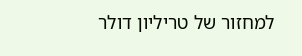למחזור של טריליון דולר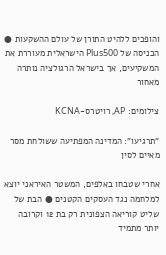והופכים ללהיט התורן של עולם ההשקעות ● הכניסה של Plus500 הישראלית מעוררת את המשקיעים, אך בישראל הרגולציה נותרה מאחור

צילומים: AP, רויטרס-KCNA

"תרגיעו": המדינה המפתיעה ששולחת מסר מאיים לסין

אחרי שטבחו באלפים, המשטר האיראני יוצא למלחמה נגד העסקים הקטנים ● הבת של שליט קוריאה הצפונית רק בת 12 וקרובה יותר מתמיד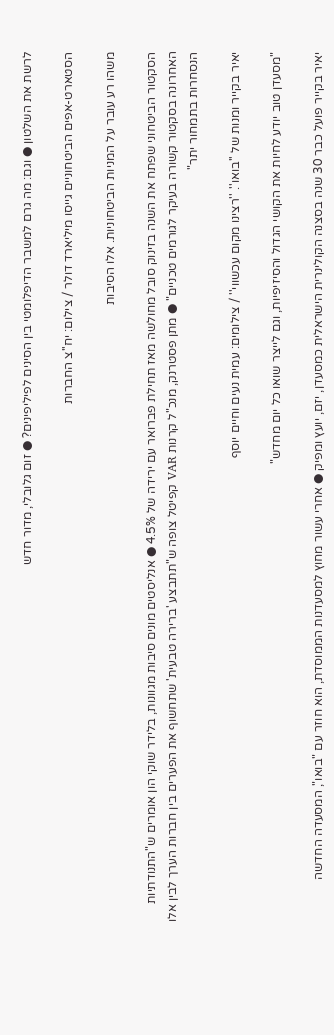לרשת את השלטון ● וגם: מה גרם למשבר הדיפלומטי בין הסינים לפיליפינים? ● זום גלובלי, מדור חדש

הסטארט-אפים הביטחוניים גייסו מיליארד דולר / צילום: יח''צ החברות

משהו רע עובר על המניות הביטחוניות. אלו הסיבות

הסקטור הביטחוני שפתח את השנה בזינוק סובל מחולשה מאז תחילת פברואר עם ירידה של 4.5% ● אנליסטים מונים סיבות מגוונות, בלידר שוקי הון אומרים ש"התנודתיות האחרונה בסקטור קשורה בעיקר לגורמים טכניים" ● מתן פסטרנק, מנכ"ל קרנות VAR קפיטל צופה ש"תתבצע 'ברירה טבעית' שתחשוף את הפערים בין חברות הערך לבין אלו הנסחרות בתמחור יתר"

יאיר בקייר ומנות של ''בואו''. ''רצינו מקום עכשווי'' / צילומים: עמית נעים וחיים יוסף

"מסעדן טוב יודע לחיות את הקושי הגדול והסיזיפיות, וגם לייצר שואו כל יום מחדש"

יאיר בקייר פועל כבר 30 שנה בסצנה הקולינרית הישראלית כמסעדן, יזם, יועץ ומפיק ● אחרי עשור מחוץ למסעדנות הממוסדת, הוא חוזר עם "בואו", המסעדה החדשה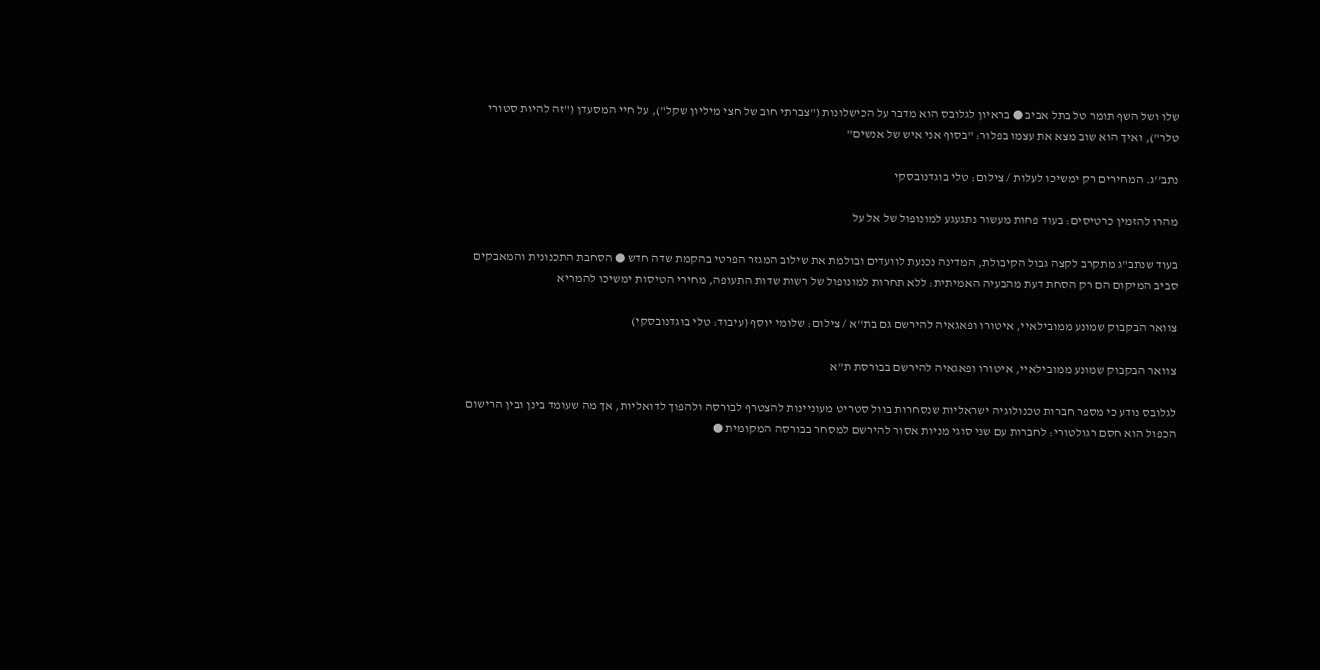שלו ושל השף תומר טל בתל אביב ● בראיון לגלובס הוא מדבר על הכישלונות ("צברתי חוב של חצי מיליון שקל"), על חיי המסעדן ("זה להיות סטורי טלר"), ואיך הוא שוב מצא את עצמו בפלור: "בסוף אני איש של אנשים"

נתב''ג. המחירים רק ימשיכו לעלות / צילום: טלי בוגדנובסקי

מהרו להזמין כרטיסים: בעוד פחות מעשור נתגעגע למונופול של אל על

בעוד שנתב"ג מתקרב לקצה גבול הקיבולת, המדינה נכנעת לוועדים ובולמת את שילוב המגזר הפרטי בהקמת שדה חדש ● הסחבת התכנונית והמאבקים סביב המיקום הם רק הסחת דעת מהבעיה האמיתית: ללא תחרות למונופול של רשות שדות התעופה, מחירי הטיסות ימשיכו להמריא

צוואר הבקבוק שמונע ממובילאיי, איטורו ופאגאיה להירשם גם בת''א / צילום: שלומי יוסף (עיבוד: טלי בוגדנובסקי)

צוואר הבקבוק שמונע ממובילאיי, איטורו ופאגאיה להירשם בבורסת ת"א

לגלובס נודע כי מספר חברות טכנולוגיה ישראליות שנסחרות בוול סטריט מעוניינות להצטרף לבורסה ולהפוך לדואליות, אך מה שעומד בינן ובין הרישום הכפול הוא חסם רגולטורי: לחברות עם שני סוגי מניות אסור להירשם למסחר בבורסה המקומית ●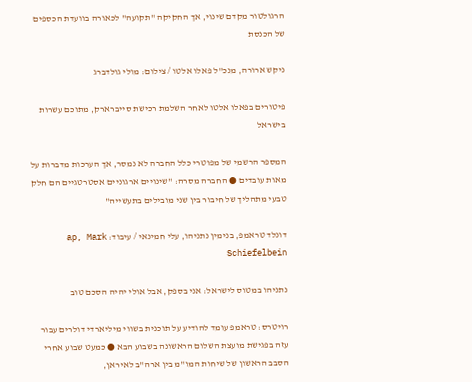הרגולטור מקדם שינוי, אך החקיקה "תקועה" לכאורה בוועדת הכספים של הכנסת

ניקש ארורה, מנכ''ל פאלו אלטו / צילום: מולי גולדברג

פיטורים בפאלו אלטו לאחר השלמת רכישת סייברארק, מתוכם עשרות בישראל

המספר הרשמי של מפוטרי כלל החברה לא נמסר, אך הערכות מדברות על מאות עובדים ● החברה מסרה: "שינויים ארגוניים אסטרטגיים הם חלק טבעי מתהליך של חיבור בין שני מובילים בתעשייה"

דונלד טראמפ, בנימין נתניהו, עלי חמינאי / עיבוד: ap, Mark Schiefelbein

נתניהו במטוס לישראל: אני בספק, אבל אולי יהיה הסכם טוב

רויטרס: טראמפ עומד להודיע על תוכנית בשווי מיליארדי דולרים עבור עזה בפגישת מועצת השלום הראשונה בשבוע הבא ● כמעט שבוע אחרי הסבב הראשון של שיחות המו"מ בין ארה"ב לאיראן,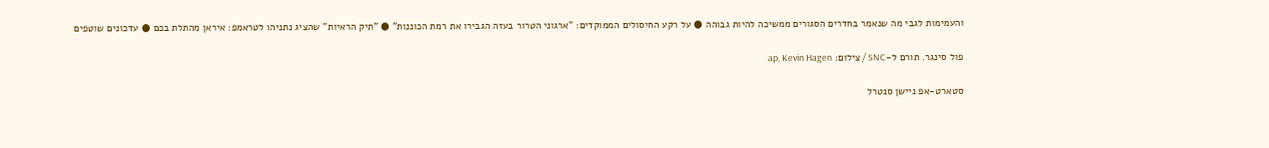והעמימות לגבי מה שנאמר בחדרים הסגורים ממשיכה להיות גבוהה ● על רקע החיסולים הממוקדים: "ארגוני הטרור בעזה הגבירו את רמת הכוננות" ● "תיק הראיות" שהציג נתניהו לטראמפ: איראן מהתלת בכם ● עדכונים שוטפים

פול סינגר. תורם ל-SNC / צילום: ap, Kevin Hagen

סטארט-אפ ניישן סנטרל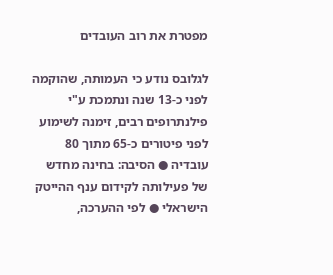מפטרת את רוב העובדים

לגלובס נודע כי העמותה, שהוקמה לפני כ-13 שנה ונתמכת ע"י פילנתרופים רבים, זימנה לשימוע לפני פיטורים כ-65 מתוך 80 עובדיה ● הסיבה: בחינה מחדש של פעילותה לקידום ענף ההייטק הישראלי ● לפי ההערכה,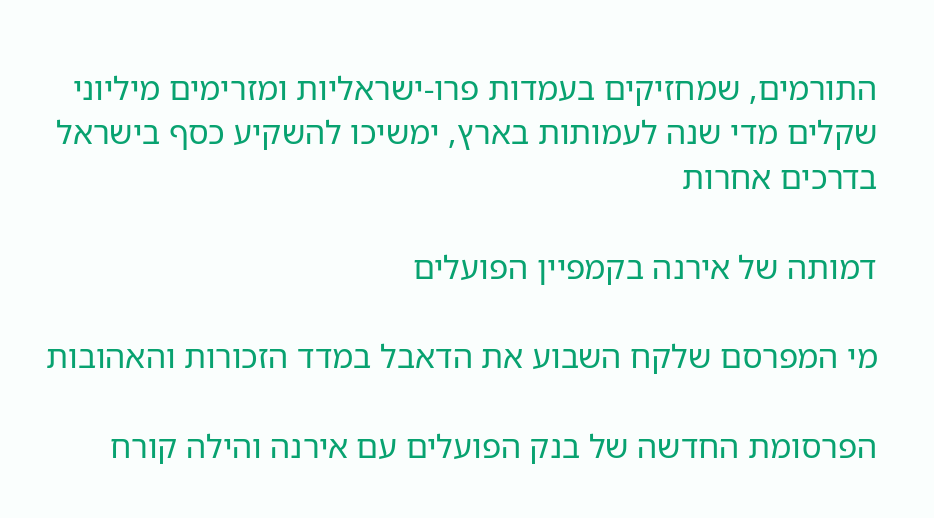התורמים, שמחזיקים בעמדות פרו-ישראליות ומזרימים מיליוני שקלים מדי שנה לעמותות בארץ, ימשיכו להשקיע כסף בישראל בדרכים אחרות

דמותה של אירנה בקמפיין הפועלים

מי המפרסם שלקח השבוע את הדאבל במדד הזכורות והאהובות

הפרסומת החדשה של בנק הפועלים עם אירנה והילה קורח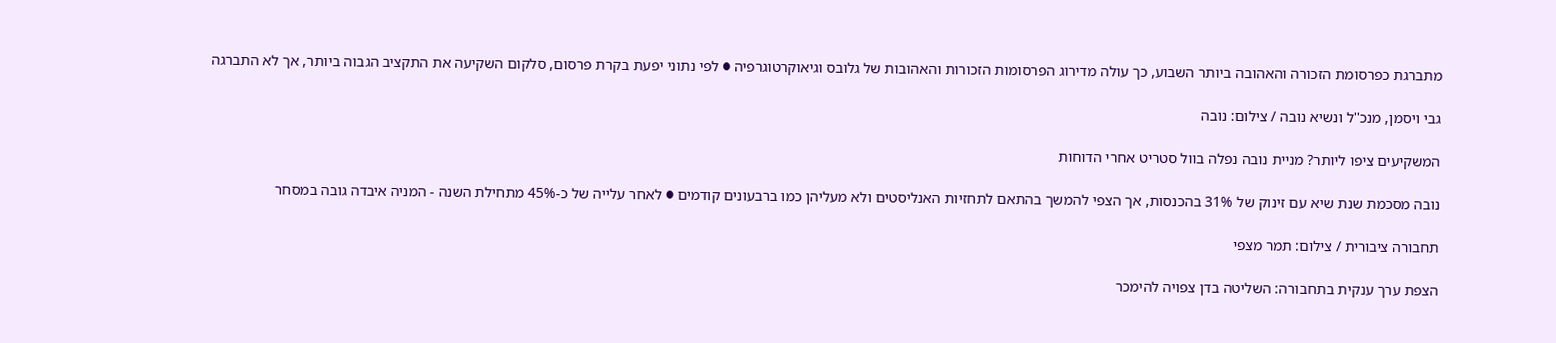מתברגת כפרסומת הזכורה והאהובה ביותר השבוע, כך עולה מדירוג הפרסומות הזכורות והאהובות של גלובס וגיאוקרטוגרפיה ● לפי נתוני יפעת בקרת פרסום, סלקום השקיעה את התקציב הגבוה ביותר, אך לא התברגה

גבי ויסמן, מנכ''ל ונשיא נובה / צילום: נובה

המשקיעים ציפו ליותר? מניית נובה נפלה בוול סטריט אחרי הדוחות

נובה מסכמת שנת שיא עם זינוק של 31% בהכנסות, אך הצפי להמשך בהתאם לתחזיות האנליסטים ולא מעליהן כמו ברבעונים קודמים ● לאחר עלייה של כ-45% מתחילת השנה - המניה איבדה גובה במסחר

תחבורה ציבורית / צילום: תמר מצפי

הצפת ערך ענקית בתחבורה: השליטה בדן צפויה להימכר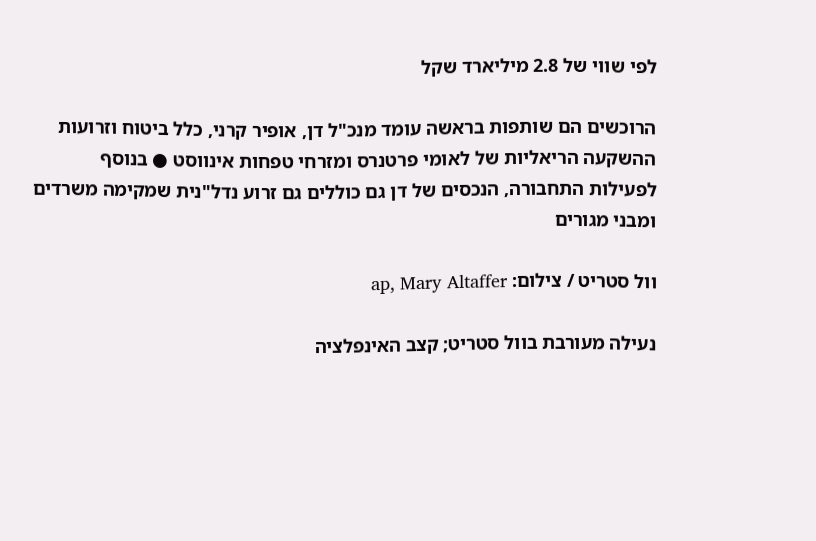לפי שווי של 2.8 מיליארד שקל

הרוכשים הם שותפות בראשה עומד מנכ"ל דן, אופיר קרני, כלל ביטוח וזרועות ההשקעה הריאליות של לאומי פרטנרס ומזרחי טפחות אינווסט ● בנוסף לפעילות התחבורה, הנכסים של דן גם כוללים גם זרוע נדל"נית שמקימה משרדים ומבני מגורים

וול סטריט / צילום: ap, Mary Altaffer

נעילה מעורבת בוול סטריט; קצב האינפלציה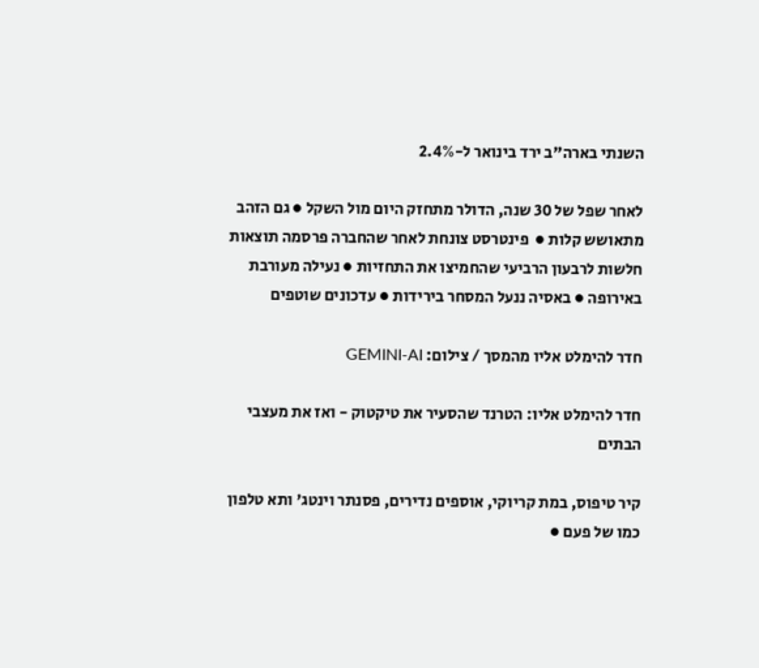השנתי בארה"ב ירד בינואר ל-2.4%

לאחר שפל של 30 שנה, הדולר מתחזק היום מול השקל ● גם הזהב מתאושש קלות ●  פינטרסט צונחת לאחר שהחברה פרסמה תוצאות חלשות לרבעון הרביעי שהחמיצו את התחזיות ● נעילה מעורבת באירופה ● באסיה ננעל המסחר בירידות ● עדכונים שוטפים

חדר להימלט אליו מהמסך / צילום: GEMINI-AI

חדר להימלט אליו: הטרנד שהסעיר את טיקטוק - ואז את מעצבי הבתים

קיר טיפוס, במת קריוקי, אוספים נדירים, פסנתר וינטג' ותא טלפון כמו של פעם ●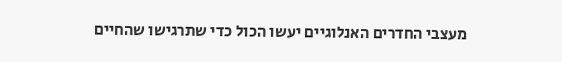מעצבי החדרים האנלוגיים יעשו הכול כדי שתרגישו שהחיים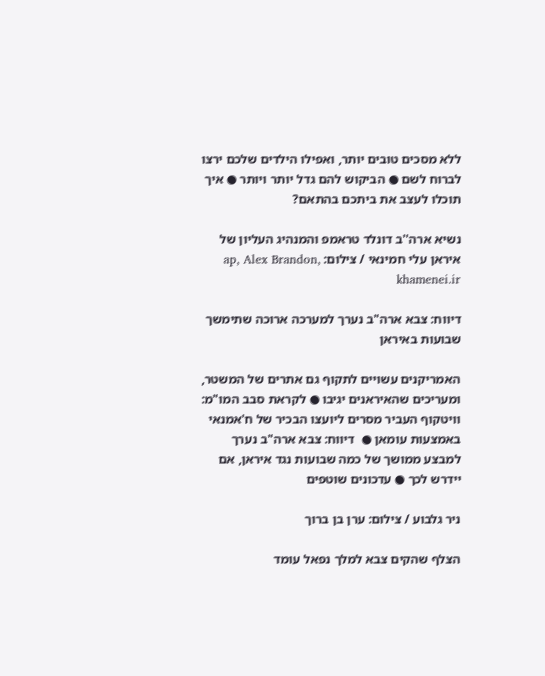ללא מסכים טובים יותר, ואפילו הילדים שלכם ירצו לברוח לשם ● הביקוש להם גדל יותר ויותר ● איך תוכלו לעצב את ביתכם בהתאם?

נשיא ארה''ב דונלד טראמפ והמנהיג העליון של איראן עלי חמינאי / צילום: ap, Alex Brandon, khamenei.ir

דיווח: צבא ארה"ב נערך למערכה ארוכה שתימשך שבועות באיראן

האמריקנים עשויים לתקוף גם אתרים של המשטר, ומעריכים שהאיראנים יגיבו ● לקראת סבב המו"מ: וויטקוף העביר מסרים ליועצו הבכיר של ח'אמנאי באמצעות עומאן ●  דיווח: צבא ארה"ב נערך למבצע ממושך של כמה שבועות נגד איראן, אם יידרש לכך ● עדכונים שוטפים

ניר גלבוע / צילום: ערן בן ברוך

הצלף שהקים צבא למלך נפאל עומד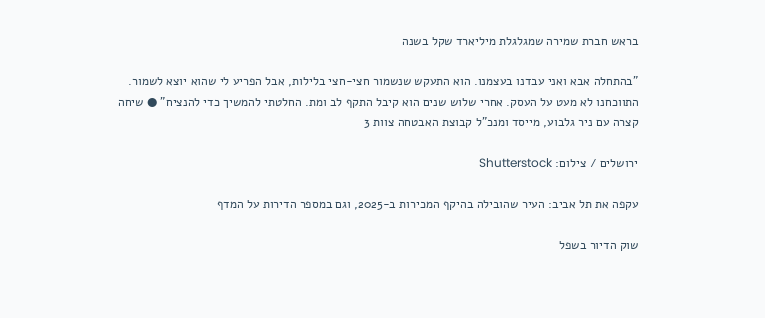בראש חברת שמירה שמגלגלת מיליארד שקל בשנה

"בהתחלה אבא ואני עבדנו בעצמנו. הוא התעקש שנשמור חצי-חצי בלילות, אבל הפריע לי שהוא יוצא לשמור. התווכחנו לא מעט על העסק. אחרי שלוש שנים הוא קיבל התקף לב ומת. החלטתי להמשיך כדי להנציח" ● שיחה קצרה עם ניר גלבוע, מייסד ומנכ"ל קבוצת האבטחה צוות 3

ירושלים / צילום: Shutterstock

עקפה את תל אביב: העיר שהובילה בהיקף המכירות ב-2025, וגם במספר הדירות על המדף

שוק הדיור בשפל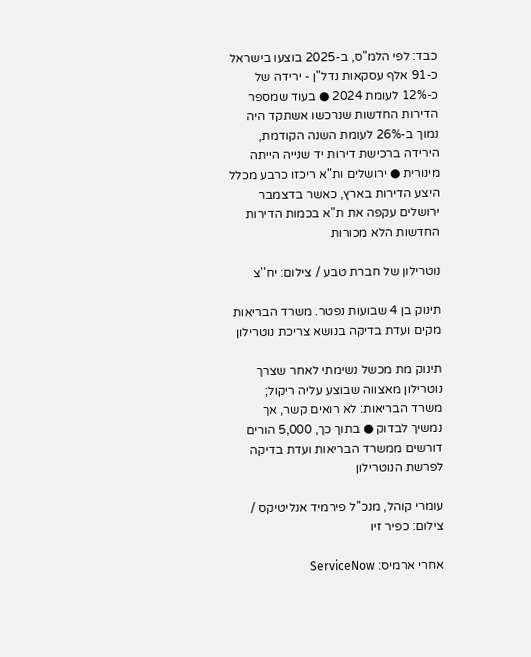כבד: לפי הלמ"ס, ב-2025 בוצעו בישראל כ-91 אלף עסקאות נדל"ן - ירידה של כ-12% לעומת 2024 ● בעוד שמספר הדירות החדשות שנרכשו אשתקד היה נמוך ב-26% לעומת השנה הקודמת, הירידה ברכישת דירות יד שנייה הייתה מינורית ● ירושלים ות"א ריכזו כרבע מכלל היצע הדירות בארץ, כאשר בדצמבר ירושלים עקפה את ת"א בכמות הדירות החדשות הלא מכורות

נוטרילון של חברת טבע / צילום: יח''צ

תינוק בן 4 שבועות נפטר. משרד הבריאות מקים ועדת בדיקה בנושא צריכת נוטרילון

תינוק מת מכשל נשימתי לאחר שצרך נוטרילון מאצווה שבוצע עליה ריקול; משרד הבריאות: לא רואים קשר, אך נמשיך לבדוק ● בתוך כך, 5,000 הורים דורשים ממשרד הבריאות ועדת בדיקה לפרשת הנוטרילון

עומרי קוהל, מנכ''ל פירמיד אנליטיקס / צילום: כפיר זיו

אחרי ארמיס: ServiceNow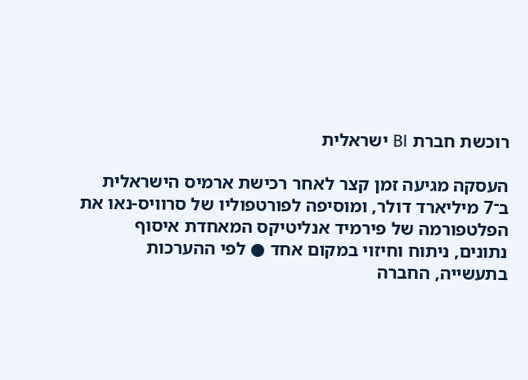רוכשת חברת BI ישראלית

העסקה מגיעה זמן קצר לאחר רכישת ארמיס הישראלית ב־7 מיליארד דולר, ומוסיפה לפורטפוליו של סרוויס-נאו את הפלטפורמה של פירמיד אנליטיקס המאחדת איסוף נתונים, ניתוח וחיזוי במקום אחד ● לפי ההערכות בתעשייה, החברה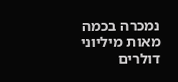נמכרה בכמה מאות מיליוני דולרים